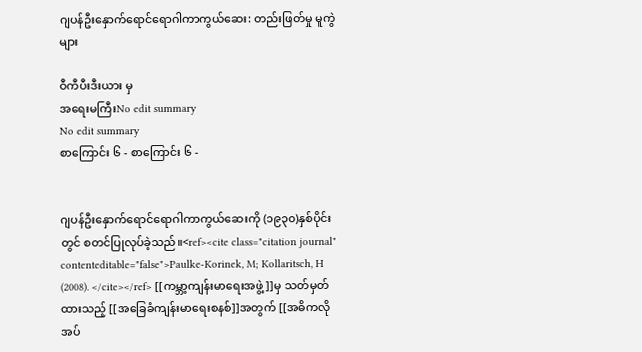ဂျပန်ဦးနှောက်ရောင်ရောဂါကာကွယ်ဆေး: တည်းဖြတ်မှု မူကွဲများ

ဝီကီပီးဒီးယား မှ
အရေးမကြီးNo edit summary
No edit summary
စာကြောင်း ၆ - စာကြောင်း ၆ -


ဂျပန်ဦးနှောက်ရောင်ရောဂါကာကွယ်ဆေးကို (၁၉၃၀)နှစ်ပိုင်းတွင် စတင်ပြုလုပ်ခဲ့သည်။<ref><cite class="citation journal" contenteditable="false">Paulke-Korinek, M; Kollaritsch, H (2008). </cite></ref> [[ကမ္ဘာ့ကျန်းမာရေးအဖွဲ့]]မှ သတ်မှတ်ထားသည့် [[အခြေခံကျန်းမာရေးစနစ်]]အတွက် [[အဓိကလိုအပ်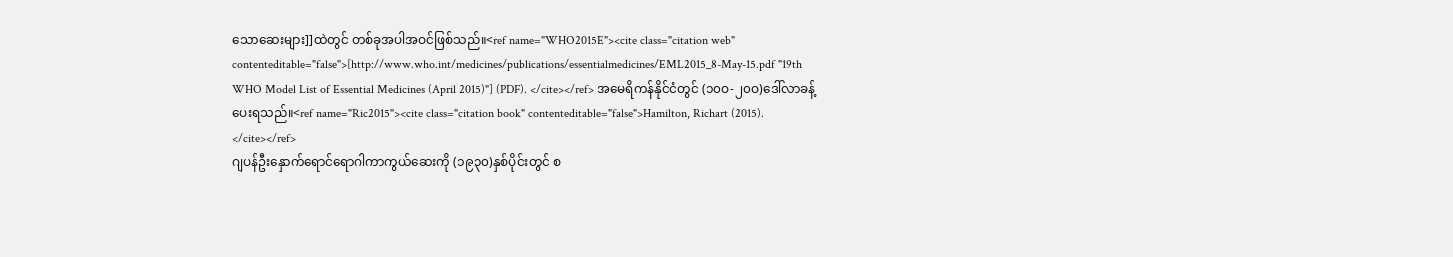သောဆေးများ]]ထဲတွင် တစ်ခုအပါအဝင်ဖြစ်သည်။<ref name="WHO2015E"><cite class="citation web" contenteditable="false">[http://www.who.int/medicines/publications/essentialmedicines/EML2015_8-May-15.pdf "19th WHO Model List of Essential Medicines (April 2015)"] (PDF). </cite></ref> အမေရိကန်နိုင်ငံတွင် (၁၀ဝ-၂၀ဝ)ဒေါ်လာခန့် ပေးရသည်။<ref name="Ric2015"><cite class="citation book" contenteditable="false">Hamilton, Richart (2015). </cite></ref>
ဂျပန်ဦးနှောက်ရောင်ရောဂါကာကွယ်ဆေးကို (၁၉၃၀)နှစ်ပိုင်းတွင် စ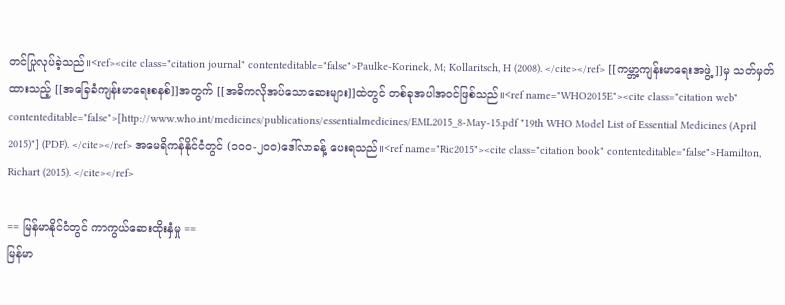တင်ပြုလုပ်ခဲ့သည်။<ref><cite class="citation journal" contenteditable="false">Paulke-Korinek, M; Kollaritsch, H (2008). </cite></ref> [[ကမ္ဘာ့ကျန်းမာရေးအဖွဲ့]]မှ သတ်မှတ်ထားသည့် [[အခြေခံကျန်းမာရေးစနစ်]]အတွက် [[အဓိကလိုအပ်သောဆေးများ]]ထဲတွင် တစ်ခုအပါအဝင်ဖြစ်သည်။<ref name="WHO2015E"><cite class="citation web" contenteditable="false">[http://www.who.int/medicines/publications/essentialmedicines/EML2015_8-May-15.pdf "19th WHO Model List of Essential Medicines (April 2015)"] (PDF). </cite></ref> အမေရိကန်နိုင်ငံတွင် (၁၀ဝ-၂၀ဝ)ဒေါ်လာခန့် ပေးရသည်။<ref name="Ric2015"><cite class="citation book" contenteditable="false">Hamilton, Richart (2015). </cite></ref>

== မြန်မာနိုင်ငံတွင် ကာကွယ်ဆေးထိုးနှံမှု ==
မြန်မာ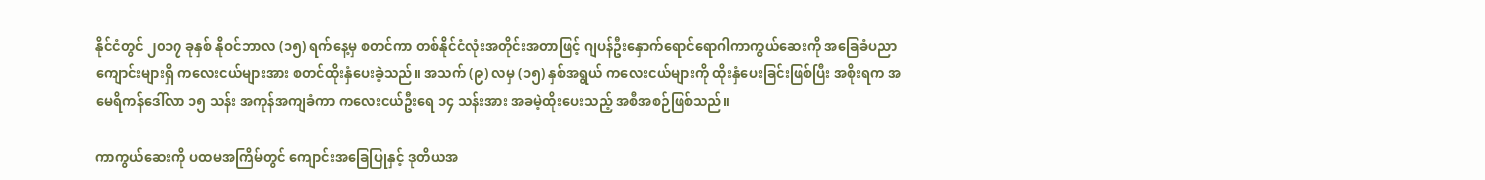နိုင်ငံတွင် ၂၀၁၇ ခုနှစ် နိုဝင်ဘာလ (၁၅) ရက်နေ့မှ စတင်ကာ တစ်နိုင်ငံလုံးအတိုင်းအတာဖြင့် ဂျပန်ဦးနှောက်ရောင်ရောဂါကာကွယ်ဆေးကို အခြေခံပညာကျောင်းများရှိ ကလေးငယ်များအား စတင်ထိုးနှံပေးခဲ့သည်။ အသက် (၉) လမှ (၁၅) နှစ်အရွယ် ကလေးငယ်များကို ထိုးနှံပေးခြင်းဖြစ်ပြီး အစိုးရက အမေရိကန်ဒေါ်လာ ၁၅ သန်း အကုန်အကျခံကာ ကလေးငယ်ဦးရေ ၁၄ သန်းအား အခမဲ့ထိုးပေးသည့် အစီအစဉ်ဖြစ်သည်။

ကာကွယ်ဆေးကို ပထမအကြိမ်တွင် ကျောင်းအခြေပြုနှင့် ဒုတိယအ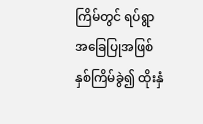ကြိမ်တွင် ရပ်ရွာအခြေပြုအဖြစ် နှစ်ကြိမ်ခွဲ၍ ထိုးနှံ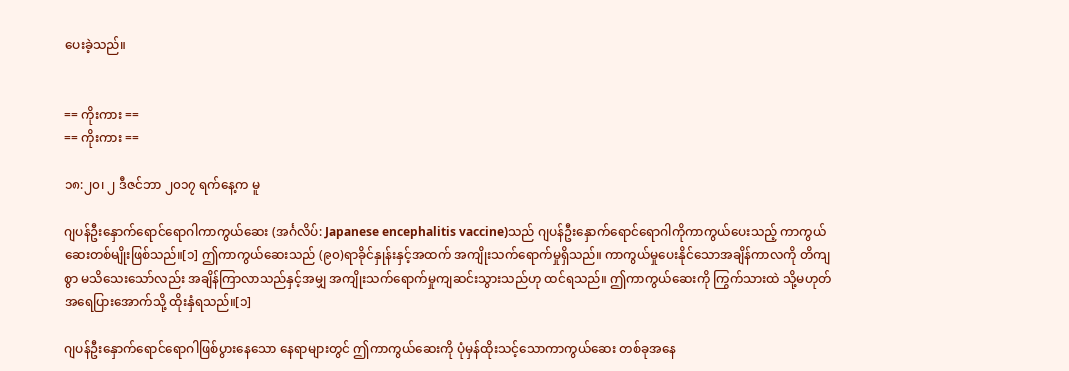ပေးခဲ့သည်။


== ကိုးကား ==
== ကိုးကား ==

၁၈:၂၀၊ ၂ ဒီဇင်ဘာ ၂၀၁၇ ရက်နေ့က မူ

ဂျပန်ဦးနှောက်ရောင်ရောဂါကာကွယ်ဆေး (အင်္ဂလိပ်: Japanese encephalitis vaccine)သည် ဂျပန်ဦးနှောက်ရောင်ရောဂါကိုကာကွယ်ပေးသည့် ကာကွယ်ဆေးတစ်မျိုးဖြစ်သည်။[၁] ဤကာကွယ်ဆေးသည် (၉၀)ရာခိုင်နှုန်းနှင့်အထက် အကျိုးသက်ရောက်မှုရှိသည်။ ကာကွယ်မှုပေးနိုင်သောအချိန်ကာလကို တိကျစွာ မသိသေးသော်လည်း အချိန်ကြာလာသည်နှင့်အမျှ အကျိုးသက်ရောက်မှုကျဆင်းသွားသည်ဟု ထင်ရသည်။ ဤကာကွယ်ဆေးကို ကြွက်သားထဲ သို့မဟုတ် အရေပြားအောက်သို့ ထိုးနှံရသည်။[၁]

ဂျပန်ဦးနှောက်ရောင်ရောဂါဖြစ်ပွားနေသော နေရာများတွင် ဤကာကွယ်ဆေးကို ပုံမှန်ထိုးသင့်သောကာကွယ်ဆေး တစ်ခုအနေ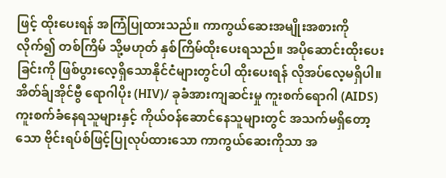ဖြင့် ထိုးပေးရန် အကြံပြုထားသည်။ ကာကွယ်ဆေးအမျိုးအစားကိုလိုက်၍ တစ်ကြိမ် သို့မဟုတ် နှစ်ကြိမ်ထိုးပေးရသည်။ အပိုဆောင်းထိုးပေးခြင်းကို ဖြစ်ပွားလေ့ရှိသောနိုင်ငံများတွင်ပါ ထိုးပေးရန် လိုအပ်လေ့မရှိပါ။ အိတ်ခ်ျအိုင်ဗွီ ရောဂါပိုး (HIV)/ ခုခံအားကျဆင်းမှု ကူးစက်ရောဂါ (AIDS) ကူးစက်ခံနေရသူများနှင့် ကိုယ်ဝန်ဆောင်နေသူများတွင် အသက်မရှိတော့သော ဗိုင်းရပ်စ်ဖြင့်ပြုလုပ်ထားသော ကာကွယ်ဆေးကိုသာ အ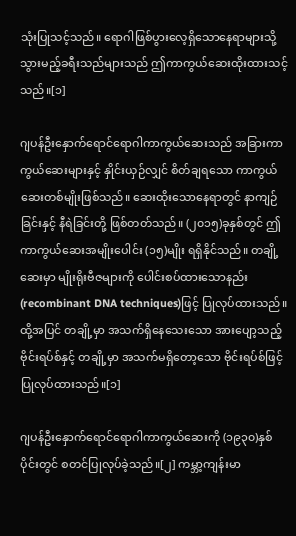သုံးပြုသင့်သည်။ ရောဂါဖြစ်ပွားလေ့ရှိသောနေရာများသို့ သွားမည့်ခရီးသည်များသည် ဤကာကွယ်ဆေးထိုးထားသင့်သည်။[၁]

ဂျပန်ဦးနှောက်ရောင်ရောဂါကာကွယ်ဆေးသည် အခြားကာကွယ်ဆေးများနှင့် နှိုင်းယှဉ်လျှင် စိတ်ချရသော ကာကွယ်ဆေးတစ်မျိုးဖြစ်သည်။ ဆေးထိုးသောနေရာတွင် နာကျဉ်ခြင်းနှင့် နီရဲခြင်းတို့ ဖြစ်တတ်သည်။ (၂၀၁၅)ခုနှစ်တွင် ဤကာကွယ်ဆေးအမျိုးပေါင်း (၁၅)မျိုး ရရှိနိုင်သည်။ တချို့ဆေးမှာ မျိုးရိုးဗီဇများကို ပေါင်းစပ်ထားသောနည်း (recombinant DNA techniques)ဖြင့် ပြုလုပ်ထားသည်။ ထို့အပြင် တချို့မှာ အသက်ရှိနေသေးသော အားပျော့သည့်ဗိုင်းရပ်စ်နှင့် တချို့မှာ အသက်မရှိတော့သော ဗိုင်းရပ်စ်ဖြင့် ပြုလုပ်ထားသည်။[၁]

ဂျပန်ဦးနှောက်ရောင်ရောဂါကာကွယ်ဆေးကို (၁၉၃၀)နှစ်ပိုင်းတွင် စတင်ပြုလုပ်ခဲ့သည်။[၂] ကမ္ဘာ့ကျန်းမာ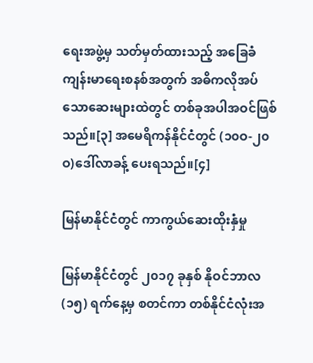ရေးအဖွဲ့မှ သတ်မှတ်ထားသည့် အခြေခံကျန်းမာရေးစနစ်အတွက် အဓိကလိုအပ်သောဆေးများထဲတွင် တစ်ခုအပါအဝင်ဖြစ်သည်။[၃] အမေရိကန်နိုင်ငံတွင် (၁၀ဝ-၂၀ဝ)ဒေါ်လာခန့် ပေးရသည်။[၄]

မြန်မာနိုင်ငံတွင် ကာကွယ်ဆေးထိုးနှံမှု

မြန်မာနိုင်ငံတွင် ၂၀၁၇ ခုနှစ် နိုဝင်ဘာလ (၁၅) ရက်နေ့မှ စတင်ကာ တစ်နိုင်ငံလုံးအ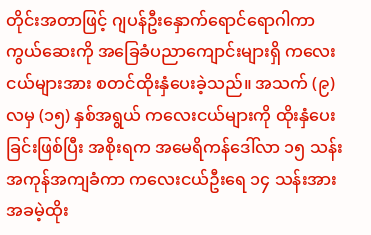တိုင်းအတာဖြင့် ဂျပန်ဦးနှောက်ရောင်ရောဂါကာကွယ်ဆေးကို အခြေခံပညာကျောင်းများရှိ ကလေးငယ်များအား စတင်ထိုးနှံပေးခဲ့သည်။ အသက် (၉) လမှ (၁၅) နှစ်အရွယ် ကလေးငယ်များကို ထိုးနှံပေးခြင်းဖြစ်ပြီး အစိုးရက အမေရိကန်ဒေါ်လာ ၁၅ သန်း အကုန်အကျခံကာ ကလေးငယ်ဦးရေ ၁၄ သန်းအား အခမဲ့ထိုး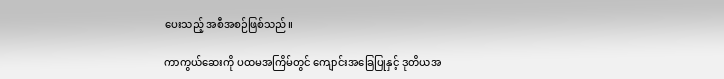ပေးသည့် အစီအစဉ်ဖြစ်သည်။

ကာကွယ်ဆေးကို ပထမအကြိမ်တွင် ကျောင်းအခြေပြုနှင့် ဒုတိယအ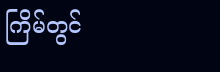ကြိမ်တွင်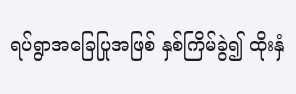ရပ်ရွာအခြေပြုအဖြစ် နှစ်ကြိမ်ခွဲ၍ ထိုးနှံ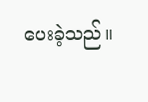ပေးခဲ့သည်။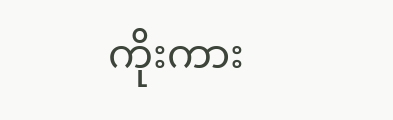ကိုးကား